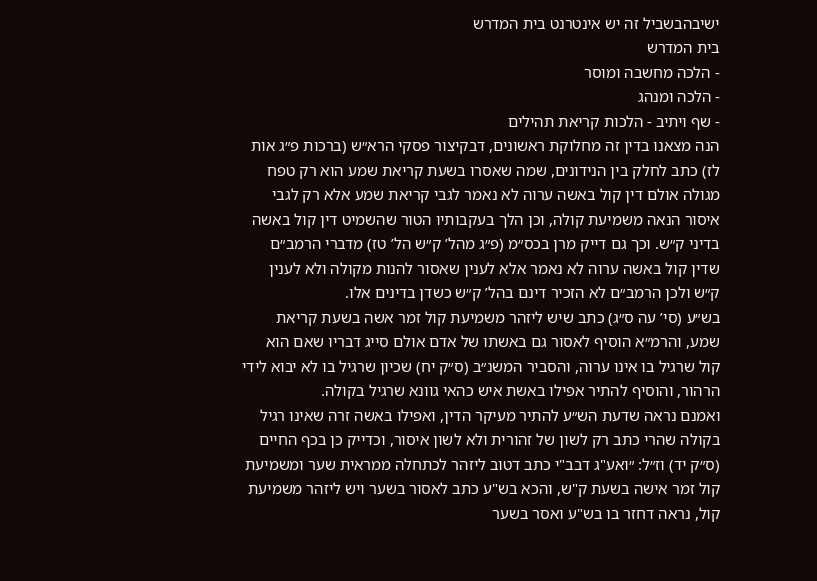ישיבהבשביל זה יש אינטרנט בית המדרש
בית המדרש
- הלכה מחשבה ומוסר
- הלכה ומנהג
- שף ויתיב - הלכות קריאת תהילים
הנה מצאנו בדין זה מחלוקת ראשונים, דבקיצור פסקי הרא״ש (ברכות פ״ג אות לז) כתב לחלק בין הנידונים, שמה שאסרו בשעת קריאת שמע הוא רק טפח מגולה אולם דין קול באשה ערוה לא נאמר לגבי קריאת שמע אלא רק לגבי איסור הנאה משמיעת קולה, וכן הלך בעקבותיו הטור שהשמיט דין קול באשה בדיני ק״ש. וכך גם דייק מרן בכס״מ (פ״ג מהל’ ק״ש הל’ טז) מדברי הרמב״ם שדין קול באשה ערוה לא נאמר אלא לענין שאסור להנות מקולה ולא לענין ק״ש ולכן הרמב״ם לא הזכיר דינם בהל’ ק״ש כשדן בדינים אלו.
בש״ע (סי’ עה ס״ג) כתב שיש ליזהר משמיעת קול זמר אשה בשעת קריאת שמע, והרמ״א הוסיף לאסור גם באשתו של אדם אולם סייג דבריו שאם הוא קול שרגיל בו אינו ערוה, והסביר המשנ״ב (ס״ק יח) שכיון שרגיל בו לא יבוא לידי הרהור, והוסיף להתיר אפילו באשת איש כהאי גוונא שרגיל בקולה.
ואמנם נראה שדעת הש״ע להתיר מעיקר הדין, ואפילו באשה זרה שאינו רגיל בקולה שהרי כתב רק לשון של זהורית ולא לשון איסור, וכדייק כן בכף החיים (ס״ק יד) וז״ל: ״ואע"ג דבב"י כתב דטוב ליזהר לכתחלה ממראית שער ומשמיעת קול זמר אישה בשעת ק"ש, והכא בש"ע כתב לאסור בשער ויש ליזהר משמיעת קול, נראה דחזר בו בש"ע ואסר בשער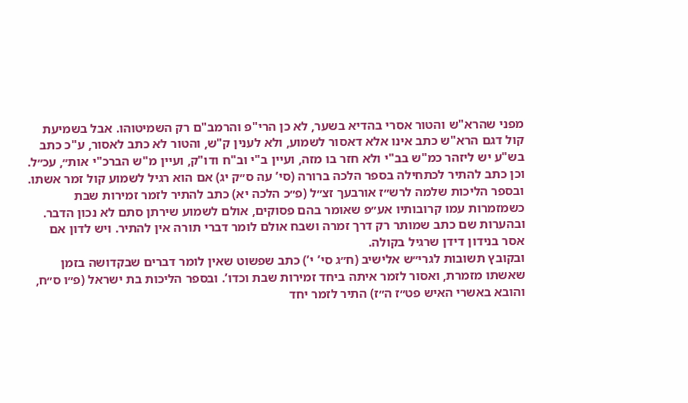מפני שהרא"ש והטור אסרי בהדיא בשער, לא כן הרי"פ והרמב"ם רק השמיטוהו. אבל בשמיעת קול דגם הרא"ש כתב אינו אלא דאסור לשמוע, ולא לענין ק"ש, והטור לא כתב לאסור, ע"כ כתב בש"ע יש ליזהר כמ"ש בב"י ולא חזר בו מזה, ועיין ב"י וב"ח ודו"ק, ועיין מ"ש הברכ"י אות״, עכ״ל.
וכן כתב להתיר לכתחילה בספר הלכה ברורה (סי’ עה ס״ק יג) אם הוא רגיל לשמוע קול זמר אשתו.
ובספר הליכות שלמה לרש״ז אורבעך זצ״ל (פ״כ הלכה יא) כתב להתיר לזמר זמירות שבת כשמזמרות עמו קרובותיו אע״פ שאומר בהם פסוקים, אולם לשמוע שירתן סתם לא נכון הדבר. ובהערות שם כתב שמותר רק דרך זמרה ושבח אולם לומר דברי תורה אין להתיר. ויש לדון אם אסר בנידון דידן שרגיל בקולה.
ובקובץ תשובות לגרי״ש אלישיב (ח״ג סי’ י’) כתב שפשוט שאין לומר דברים שבקדושה בזמן שאשתו מזמרת, ואסור לזמר איתה ביחד זמירות שבת וכדו’. ובספר הליכות בת ישראל (פ״ו ס״ח, והובא באשרי האיש פט״ז ה״ז) התיר לזמר יחד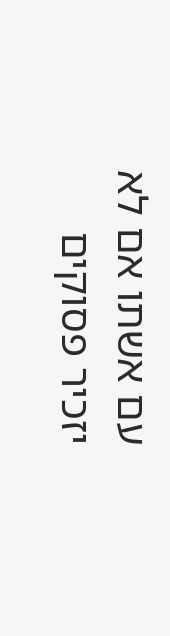עם אשתו אם לא יזכיר פסוקים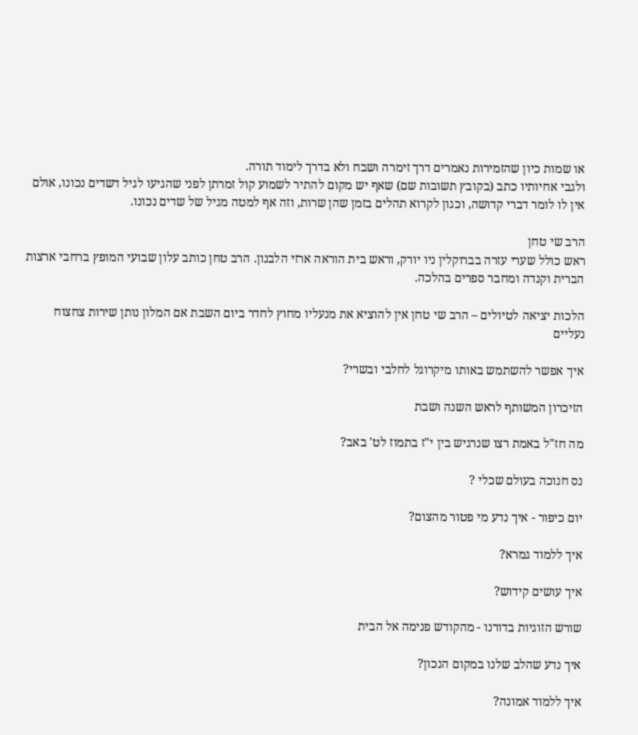או שמות כיון שהזמירות נאמרים דרך זימרה ושבח ולא בדרך לימוד תורה.
ולגבי אחיותיו כתב (בקובץ תשובות שם) שאף יש מקום להתיר לשמוע קול זמרתן לפני שהגיעו לגיל דשדים נכונו, אולם אין לו לומר דברי קדושה, וכגון לקרוא תהלים בזמן שהן שרות, וזה אף למטה מגיל של שדים נכונו.

הרב שי טחן
ראש כולל שערי עזרה בברוקלין ניו יורק, וראש בית הוראה ארזי הלבנון. הרב טחן כותב עלון שבועי המופץ ברחבי ארצות הברית וקנדה ומחבר ספרים בהלכה.

הלכות יציאה לטיולים – הרב שי טחן אין להוציא את מנעליו מחוץ לחדר ביום השבת אם המלון נותן שירות צחצוח נעליים

איך אפשר להשתמש באותו מיקרוגל לחלבי ובשרי?

הזיכרון המשותף לראש השנה ושבת

מה חז"ל באמת רצו שנרגיש בין י"ז בתמוז לט' באב?

נס חנוכה בעולם שכלי ?

יום כיפור - איך נדע מי פטור מהצום?

איך ללמוד גמרא?

איך עושים קידוש?

שורש הזוגיות בדורנו - מהקודש פנימה אל הבית

איך נדע שהלב שלנו במקום הנכון?

איך ללמוד אמונה?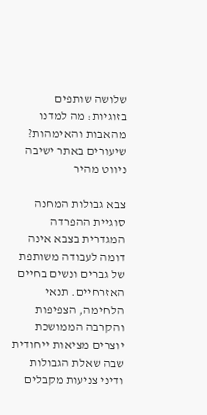שלושה שותפים בזוגיות: מה למדנו מהאבות והאימהות?
שיעורים באתר ישיבה
ניווט מהיר

צבא גבולות המחנה
סוגיית ההפרדה המגדרית בצבא אינה דומה לעבודה משותפת של גברים ונשים בחיים האזרחיים. תנאי הלחימה, הצפיפות והקרבה הממושכת יוצרים מציאות ייחודית שבה שאלת הגבולות ודיני צניעות מקבלים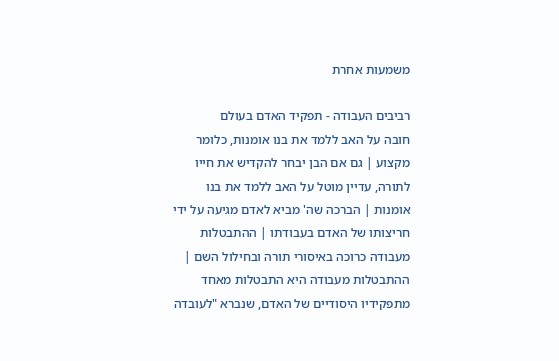משמעות אחרת

רביבים העבודה - תפקיד האדם בעולם
חובה על האב ללמד את בנו אומנות, כלומר מקצוע | גם אם הבן יבחר להקדיש את חייו לתורה, עדיין מוטל על האב ללמד את בנו אומנות | הברכה שה' מביא לאדם מגיעה על ידי חריצותו של האדם בעבודתו | ההתבטלות מעבודה כרוכה באיסורי תורה ובחילול השם | ההתבטלות מעבודה היא התבטלות מאחד מתפקידיו היסודיים של האדם, שנברא "לעובדה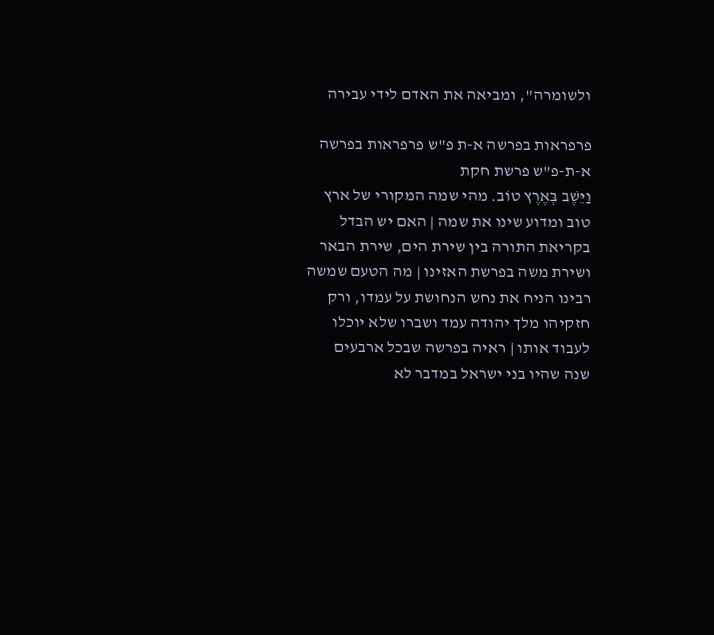ולשומרה", ומביאה את האדם לידי עבירה

פרפראות בפרשה א-ת פ"ש פרפראות בפרשה א-ת-פ"ש פרשת חקת
וַיֵּשֶׁב בְּאֶרֶץ טוֹב. מהי שמה המקורי של ארץ טוב ומדוע שינו את שמה | האם יש הבדל בקריאת התורה בין שירת הים, שירת הבאר ושירת משה בפרשת האזינו | מה הטעם שמשה רבינו הניח את נחש הנחושת על עמדו, ורק חזקיהו מלך יהודה עמד ושברו שלא יוכלו לעבוד אותו | ראיה בפרשה שבכל ארבעים שנה שהיו בני ישראל במדבר לא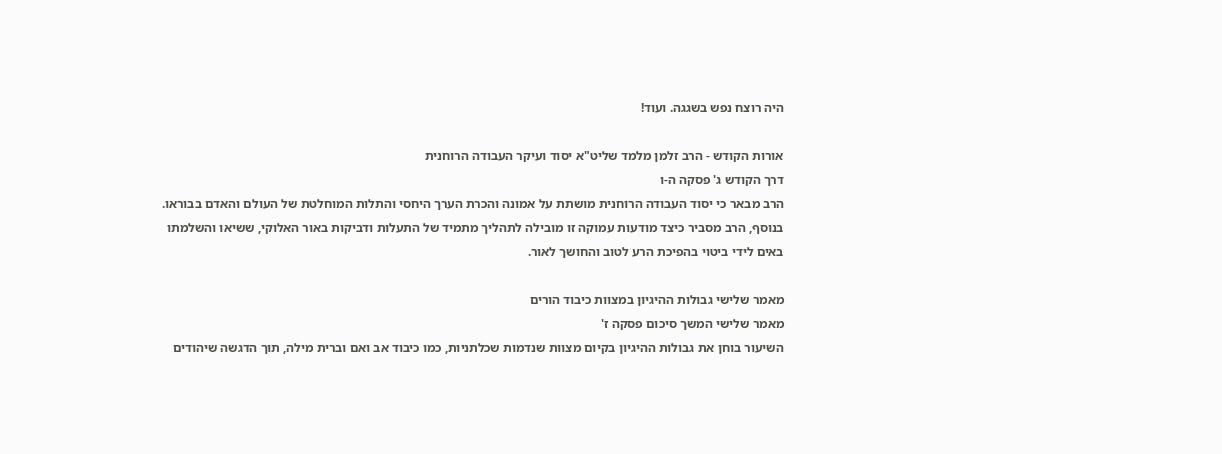היה רוצח נפש בשגגה. ועוד!

אורות הקודש - הרב זלמן מלמד שליט"א יסוד ועיקר העבודה הרוחנית
דרך הקודש ג' פסקה ה-ו
הרב מבאר כי יסוד העבודה הרוחנית מושתת על אמונה והכרת הערך היחסי והתלות המוחלטת של העולם והאדם בבוראו. בנוסף, הרב מסביר כיצד מודעות עמוקה זו מובילה לתהליך מתמיד של התעלות ודביקות באור האלוקי, ששיאו והשלמתו באים לידי ביטוי בהפיכת הרע לטוב והחושך לאור.

מאמר שלישי גבולות ההיגיון במצוות כיבוד הורים
מאמר שלישי המשך סיכום פסקה ז'
השיעור בוחן את גבולות ההיגיון בקיום מצוות שנדמות שכלתניות, כמו כיבוד אב ואם וברית מילה, תוך הדגשה שיהודים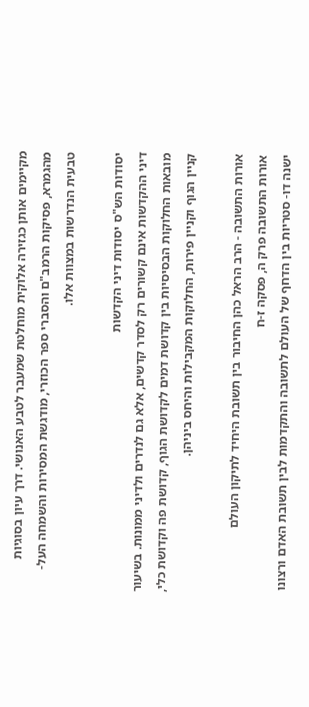מקיימים אותן כגזירה אלוקית מוחלטת שמעבר לטבע האנושי. דרך עיון בסוגיות מהגמרא, פסיקות הרמב"ם והסברי ספר הכוזרי, מודגשת המסירות והשמחה העל-טבעית הנדרשות במצוות אלו.

יסודות הש"ס יסודות דיני הקדשות
דיני ההקדשות אינם קשורים רק לסדר קדשים, אלא גם לנדרים ולדיני ממונות. בשיעור מובאות החלוקות הבסיסיות בין קדושת דמים לקדושת הגוף, קדושת פה וקדושת כלי, קניין הגוף וקניין פירות, החלוקות המקבילות והיחס ביניהן.

אורות התשובה - הרב הראל כהן החיבור בין תשובת היחיד לתיקון העולם
אורות התשובה פרק ה, פסקה ז-ח
ישנה דו- סטריות בין הדחף של העולם לתשובה והתקדמות לבין תשובת האדם ורצונו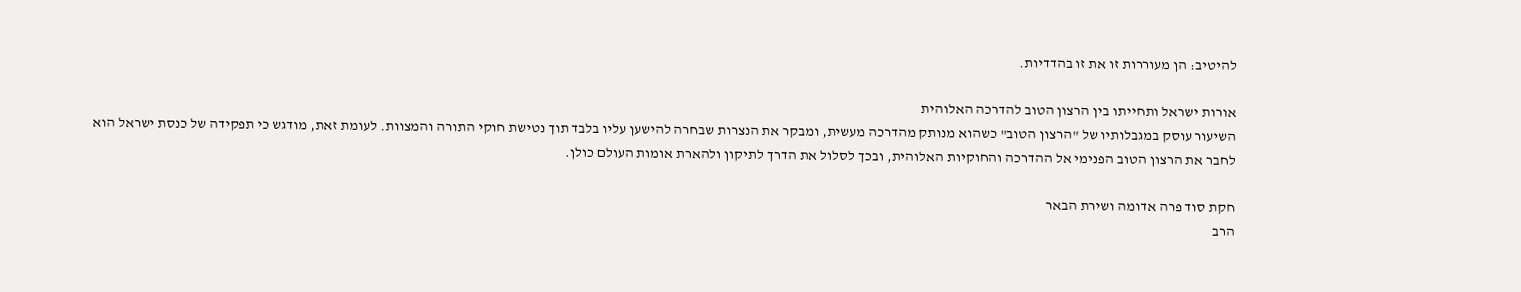להיטיב: הן מעוררות זו את זו בהדדיות.

אורות ישראל ותחייתו בין הרצון הטוב להדרכה האלוהית
השיעור עוסק במגבלותיו של "הרצון הטוב" כשהוא מנותק מהדרכה מעשית, ומבקר את הנצרות שבחרה להישען עליו בלבד תוך נטישת חוקי התורה והמצוות. לעומת זאת, מודגש כי תפקידה של כנסת ישראל הוא לחבר את הרצון הטוב הפנימי אל ההדרכה והחוקיות האלוהית, ובכך לסלול את הדרך לתיקון ולהארת אומות העולם כולן.

חקת סוד פרה אדומה ושירת הבאר
הרב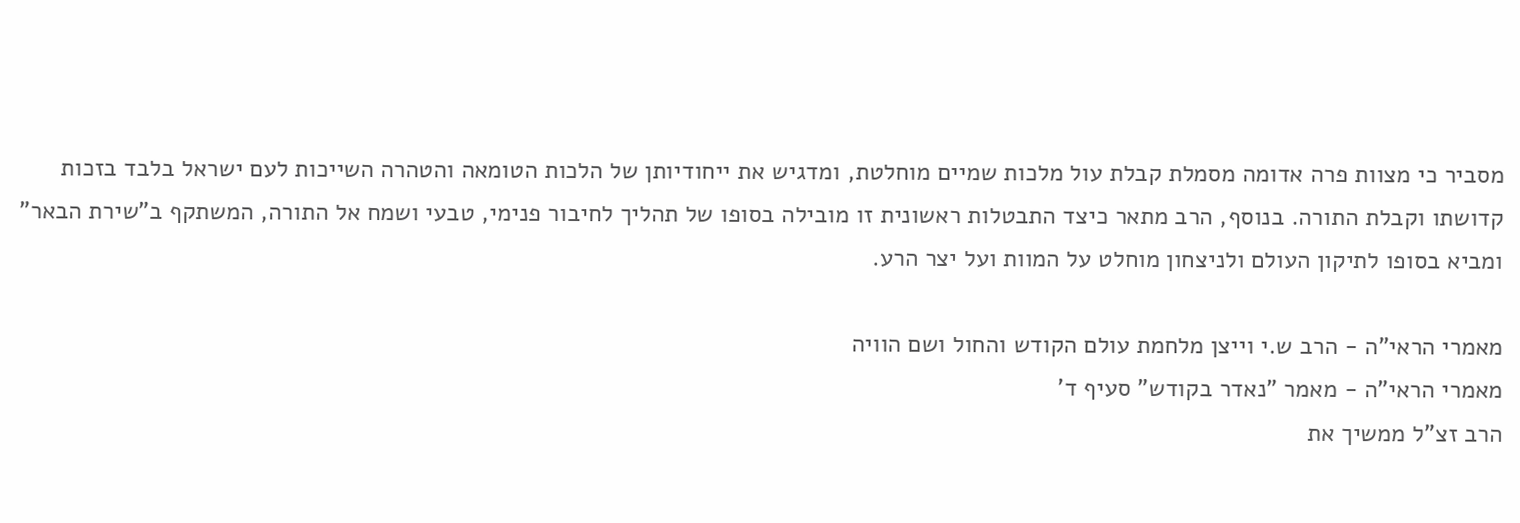מסביר כי מצוות פרה אדומה מסמלת קבלת עול מלכות שמיים מוחלטת, ומדגיש את ייחודיותן של הלכות הטומאה והטהרה השייכות לעם ישראל בלבד בזכות קדושתו וקבלת התורה. בנוסף, הרב מתאר כיצד התבטלות ראשונית זו מובילה בסופו של תהליך לחיבור פנימי, טבעי ושמח אל התורה, המשתקף ב"שירת הבאר" ומביא בסופו לתיקון העולם ולניצחון מוחלט על המוות ועל יצר הרע.

מאמרי הראי"ה - הרב ש.י וייצן מלחמת עולם הקודש והחול ושם הוויה
מאמרי הראי"ה - מאמר "נאדר בקודש" סעיף ד'
הרב זצ"ל ממשיך את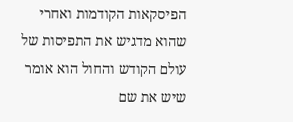הפיסקאות הקודמות ואחרי שהוא מדגיש את התפיסות של עולם הקודש והחול הוא אומר שיש את שם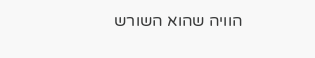הוויה שהוא השורש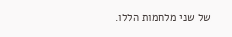של שני מלחמות הללו.